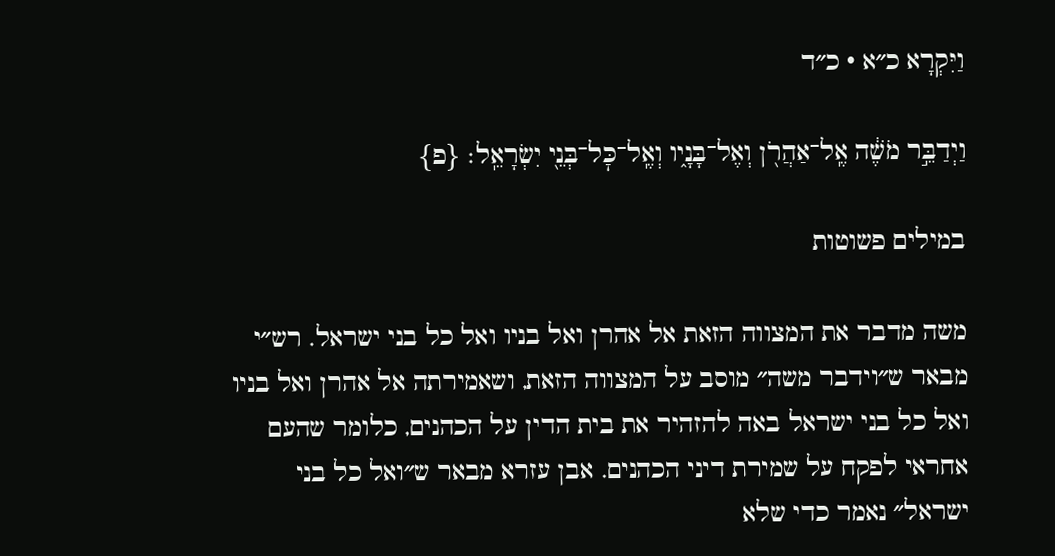וַיִּקְרָא כ״א · כ״ד

וַיְדַבֵּ֣ר מֹשֶׁ֔ה אֶֽל־אַהֲרֹ֖ן וְאֶל־בָּנָ֑יו וְאֶֽל־כׇּל־בְּנֵ֖י יִשְׂרָאֵֽל׃ {פ}

במילים פשוטות

משה מדבר את המצווה הזאת אל אהרן ואל בניו ואל כל בני ישראל. רש״י מבאר ש״וידבר משה״ מוסב על המצווה הזאת, ושאמירתה אל אהרן ואל בניו ואל כל בני ישראל באה להזהיר את בית הדין על הכהנים, כלומר שהעם אחראי לפקח על שמירת דיני הכהנים. אבן עזרא מבאר ש״ואל כל בני ישראל״ נאמר כדי שלא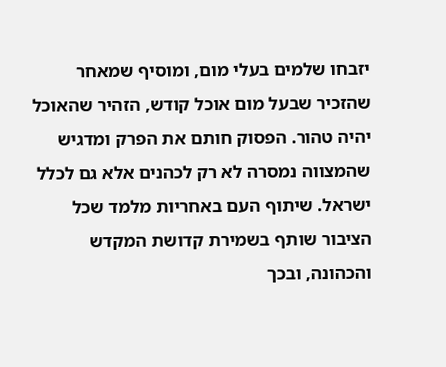יזבחו שלמים בעלי מום, ומוסיף שמאחר שהזכיר שבעל מום אוכל קודש, הזהיר שהאוכל יהיה טהור. הפסוק חותם את הפרק ומדגיש שהמצווה נמסרה לא רק לכהנים אלא גם לכלל ישראל. שיתוף העם באחריות מלמד שכל הציבור שותף בשמירת קדושת המקדש והכהונה, ובכך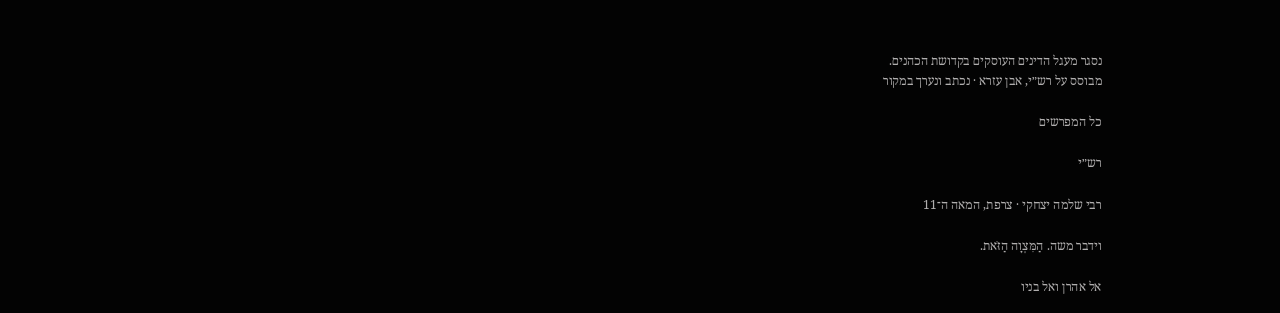נסגר מעגל הדינים העוסקים בקדושת הכהנים.
מבוסס על רש״י, אבן עזרא · נכתב ונערך במקור

כל המפרשים

רש״י

רבי שלמה יצחקי · צרפת, המאה ה־11

וידבר משה. הַמִּצְוָה הַזֹּאת.

אל אהרן ואל בניו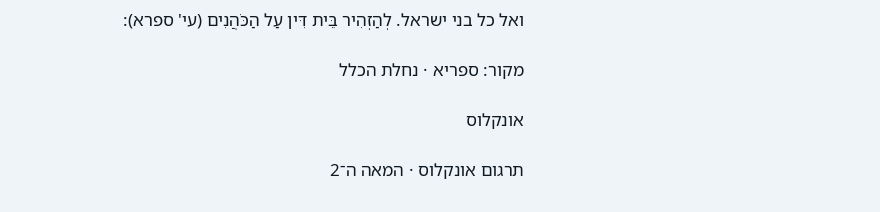ואל כל בני ישראל. לְהַזְהִיר בֵּית דִּין עַל הַכֹּהֲנִים (עי' ספרא):

מקור: ספריא · נחלת הכלל

אונקלוס

תרגום אונקלוס · המאה ה־2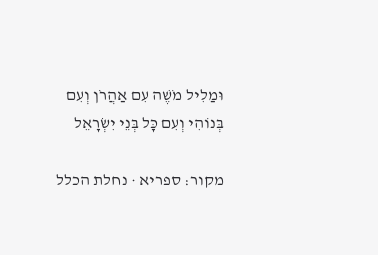וּמַלִיל מֹשֶׁה עִם אַהֲרֹן וְעִם בְּנוֹהִי וְעִם כָּל בְּנֵי יִשְׂרָאֵל

מקור: ספריא · נחלת הכלל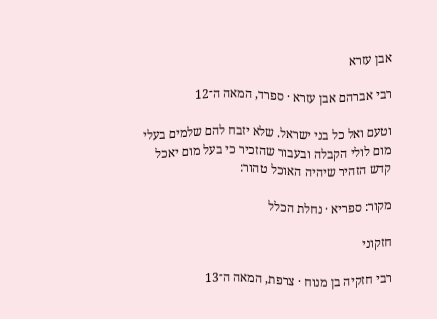אבן עזרא

רבי אברהם אבן עזרא · ספרד, המאה ה־12

וטעם ואל כל בני ישראל. שלא יזבח להם שלמים בעלי מום לולי הקבלה ובעבור שהזכיר כי בעל מום יאכל קדש הזהיר שיהיה האוכל טהור:

מקור: ספריא · נחלת הכלל

חזקוני

רבי חזקיה בן מנוח · צרפת, המאה ה־13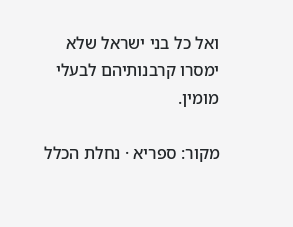ואל כל בני ישראל שלא ימסרו קרבנותיהם לבעלי מומין.

מקור: ספריא · נחלת הכלל